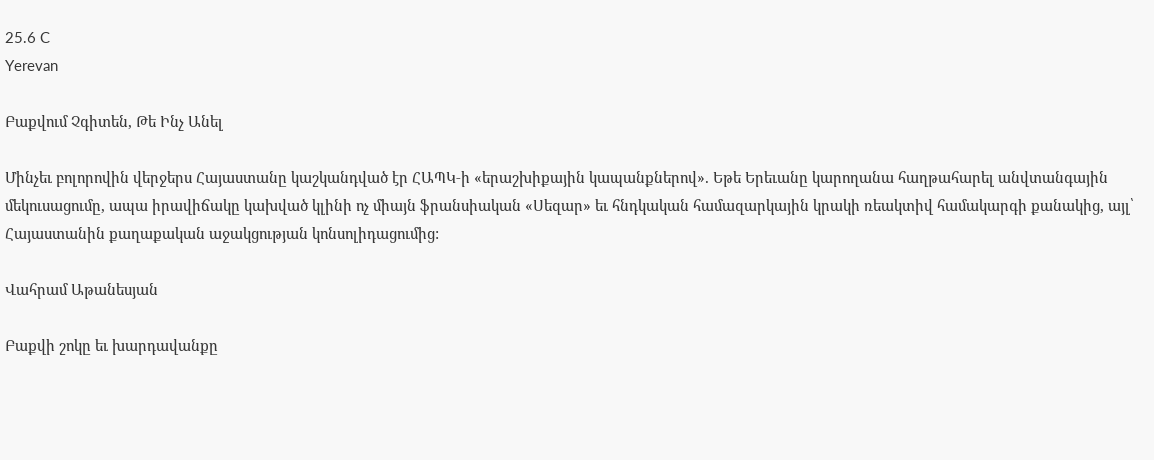25.6 C
Yerevan

Բաքվում Չգիտեն, Թե Ինչ Անել

Մինչեւ բոլորովին վերջերս Հայաստանը կաշկանդված էր ՀԱՊԿ‑ի «երաշխիքային կապանքներով». Եթե Երեւանը կարողանա հաղթահարել անվտանգային մեկուսացումը, ապա իրավիճակը կախված կլինի ոչ միայն ֆրանսիական «Սեզար» եւ հնդկական համազարկային կրակի ռեակտիվ համակարգի քանակից, այլ՝ Հայաստանին քաղաքական աջակցության կոնսոլիդացումից:

Վահրամ Աթանեսյան

Բաքվի շոկը եւ խարդավանքը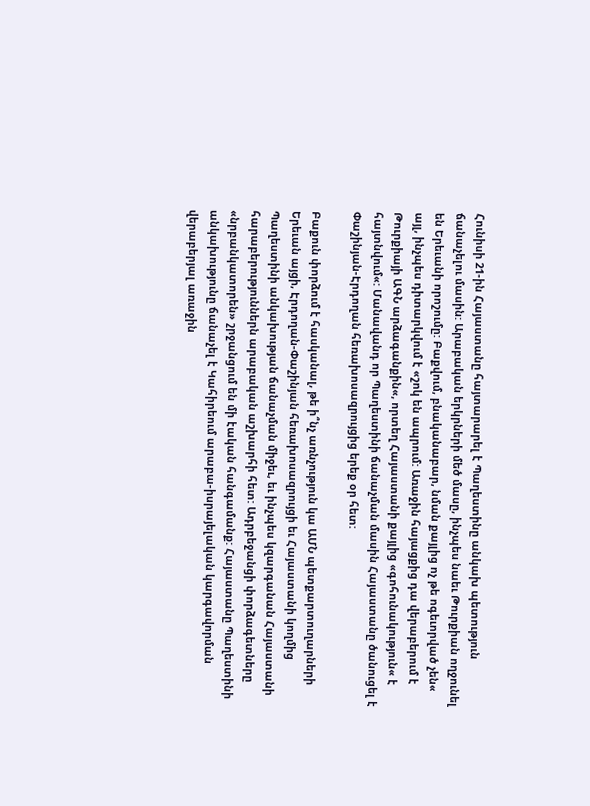Հունիսի 21-ին Հայաստանը հայտարարել է Պաղեստինը անկախ պետություն ճանաչելու մասին: Արաբական երկրների մեծ մասը, ինչպես նաեւ Թուրքիան ողջունել են Երեւանի որոշումը: Բաքվում, բնականաբար, նման քայլից ոչ թե ոգեւորված չեն« այլ, ինչպես դիտարկվում է «շոկ են ապրում: Առաջին հայացքից դա վերաբերում է Թուրքիայի ԱԳՆ արձագանքին«, որտեղ Հայաստանի քայլից «գոհունակություն« է հայտնվում«: Մանավանդ որ Պաղեստինի ճանաչման մասին Հայաստանը ծանուցել է Փաշինյան-Էրդողան հեռախոսազրույցից երեք օր հետ:

Բաքուն փորձում է հասկանալ, թե ի՞նչ առնչություն կա ԱՄՆ պետքարտուղարների Երեւան այցի, Էրդողան-Փաշինյան հեռախոսազրույցի եւ Հայաստանի կողմից Պաղեստինի անկախության ճանաչման միջեւ, եւ ինչպես կզարգանան Հայաստանի հարաբերություններն արաբական աշխարհի հետ: Ադրբեջանցի փորձագետները «նրբանկատորեն» շրջանցում են մի էական հանգամանք: Հայաստանը Պաղեստինի անկախությունը ճանաչել է Կահիրեում արաբա-իսրայելական կարգավորման վերաբերյալ առաջին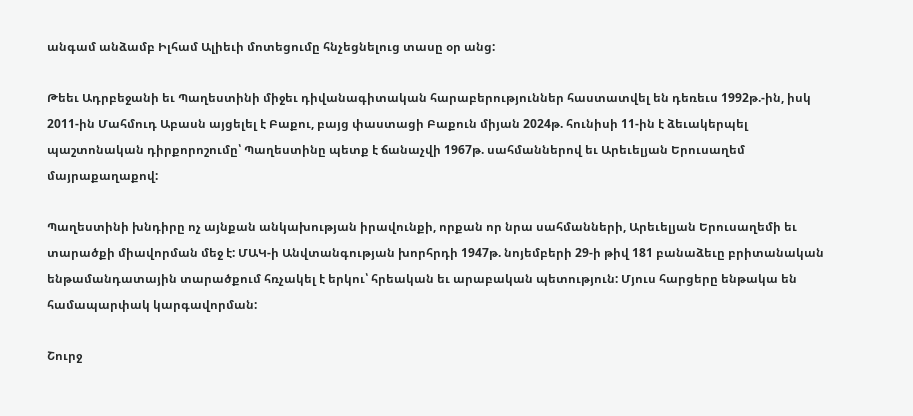անգամ անձամբ Իլհամ Ալիեւի մոտեցումը հնչեցնելուց տասը օր անց:

Թեեւ Ադրբեջանի եւ Պաղեստինի միջեւ դիվանագիտական հարաբերություններ հաստատվել են դեռեւս 1992թ.-ին, իսկ 2011-ին Մահմուդ Աբասն այցելել է Բաքու, բայց փաստացի Բաքուն միյան 2024թ. հունիսի 11-ին է ձեւակերպել պաշտոնական դիրքորոշումը՝ Պաղեստինը պետք է ճանաչվի 1967թ. սահմաններով եւ Արեւելյան Երուսաղեմ մայրաքաղաքով:

Պաղեստինի խնդիրը ոչ այնքան անկախության իրավունքի, որքան որ նրա սահմանների, Արեւելյան Երուսաղեմի եւ տարածքի միավորման մեջ է: ՄԱԿ‑ի Անվտանգության խորհրդի 1947թ. նոյեմբերի 29‑ի թիվ 181 բանաձեւը բրիտանական ենթամանդատային տարածքում հռչակել է երկու՝ հրեական եւ արաբական պետություն: Մյուս հարցերը ենթակա են համապարփակ կարգավորման:

Շուրջ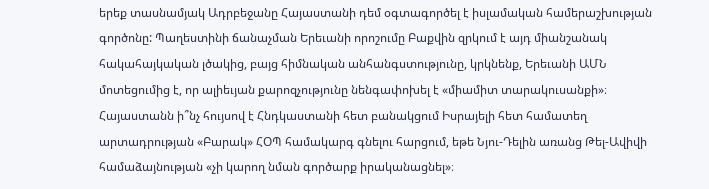երեք տասնամյակ Ադրբեջանը Հայաստանի դեմ օգտագործել է իսլամական համերաշխության գործոնը: Պաղեստինի ճանաչման Երեւանի որոշումը Բաքվին զրկում է այդ միանշանակ հակահայկական լծակից, բայց հիմնական անհանգստությունը, կրկնենք, Երեւանի ԱՄՆ մոտեցումից է, որ ալիեւյան քարոզչությունը նենգափոխել է «միամիտ տարակուսանքի»։ Հայաստանն ի՞նչ հույսով է Հնդկաստանի հետ բանակցում Իսրայելի հետ համատեղ արտադրության «Բարակ» ՀՕՊ համակարգ գնելու հարցում, եթե Նյու-Դելին առանց Թել-Ավիվի համաձայնության «չի կարող նման գործարք իրականացնել»։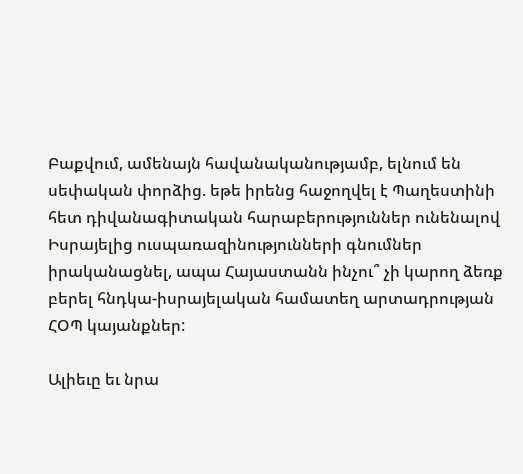Բաքվում, ամենայն հավանականությամբ, ելնում են սեփական փորձից. եթե իրենց հաջողվել է Պաղեստինի հետ դիվանագիտական հարաբերություններ ունենալով Իսրայելից ուսպառազինությունների գնումներ իրականացնել, ապա Հայաստանն ինչու՞ չի կարող ձեռք բերել հնդկա-իսրայելական համատեղ արտադրության ՀՕՊ կայանքներ:

Ալիեւը եւ նրա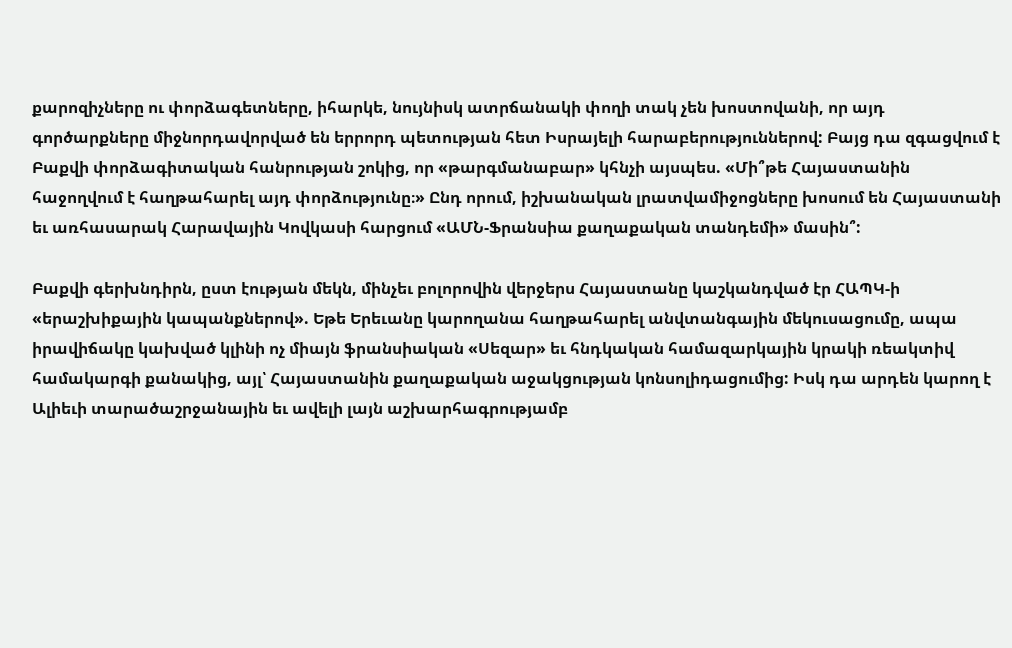քարոզիչները ու փորձագետները, իհարկե, նույնիսկ ատրճանակի փողի տակ չեն խոստովանի, որ այդ գործարքները միջնորդավորված են երրորդ պետության հետ Իսրայելի հարաբերություններով: Բայց դա զգացվում է Բաքվի փորձագիտական հանրության շոկից, որ «թարգմանաբար» կհնչի այսպես. «Մի՞թե Հայաստանին հաջողվում է հաղթահարել այդ փորձությունը։» Ընդ որում, իշխանական լրատվամիջոցները խոսում են Հայաստանի եւ առհասարակ Հարավային Կովկասի հարցում «ԱՄՆ-Ֆրանսիա քաղաքական տանդեմի» մասին՞:

Բաքվի գերխնդիրն, ըստ էության մեկն, մինչեւ բոլորովին վերջերս Հայաստանը կաշկանդված էր ՀԱՊԿ‑ի «երաշխիքային կապանքներով». Եթե Երեւանը կարողանա հաղթահարել անվտանգային մեկուսացումը, ապա իրավիճակը կախված կլինի ոչ միայն ֆրանսիական «Սեզար» եւ հնդկական համազարկային կրակի ռեակտիվ համակարգի քանակից, այլ՝ Հայաստանին քաղաքական աջակցության կոնսոլիդացումից: Իսկ դա արդեն կարող է Ալիեւի տարածաշրջանային եւ ավելի լայն աշխարհագրությամբ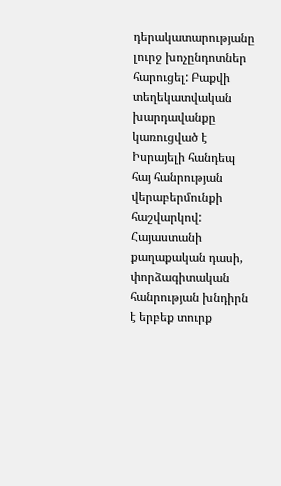դերակատարությանը լուրջ խոչընդոտներ հարուցել: Բաքվի տեղեկատվական խարդավանքը կառուցված է Իսրայելի հանդեպ հայ հանրության վերաբերմունքի հաշվարկով: Հայաստանի քաղաքական դասի, փորձագիտական հանրության խնդիրն է երբեք տուրք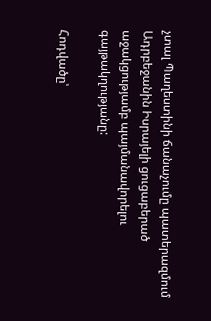չտալ Պաղեստինի ճանաչումը պատերազմում Ադրբեջանին Իսրայելի ցուցաբերած աջակցությամբ պայմանավորելու գայթակղությանը:

Հոդվածը՝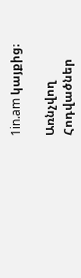1in.am կայքից։

Առնչվող Հոդվածներ